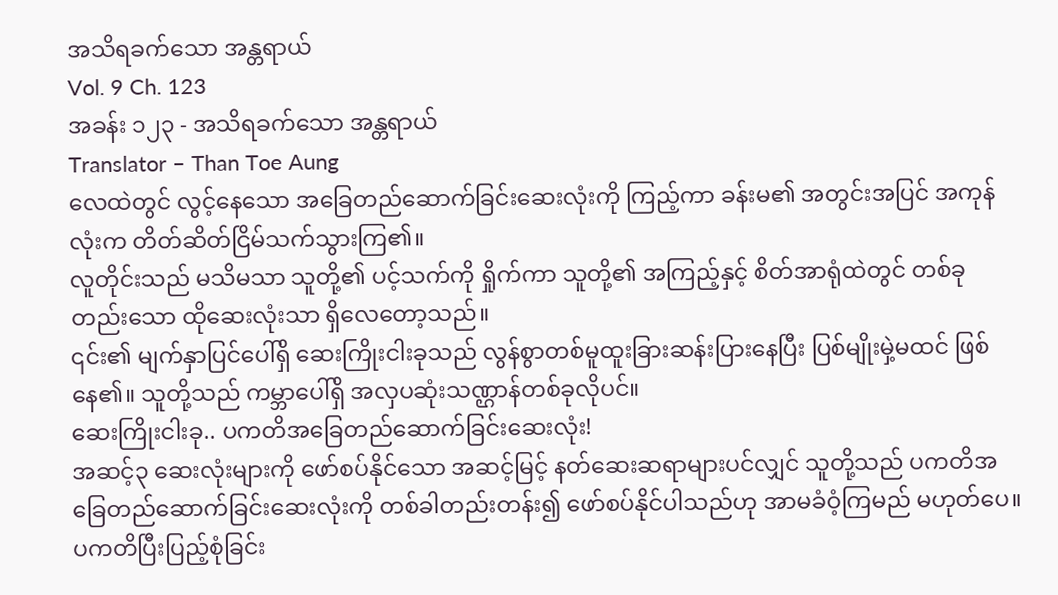အသိရခက်သော အန္တရာယ်
Vol. 9 Ch. 123
အခန်း ၁၂၃ - အသိရခက်သော အန္တရာယ်
Translator – Than Toe Aung
လေထဲတွင် လွင့်နေသော အခြေတည်ဆောက်ခြင်းဆေးလုံးကို ကြည့်ကာ ခန်းမ၏ အတွင်းအပြင် အကုန်လုံးက တိတ်ဆိတ်ငြိမ်သက်သွားကြ၏။
လူတိုင်းသည် မသိမသာ သူတို့၏ ပင့်သက်ကို ရှိုက်ကာ သူတို့၏ အကြည့်နှင့် စိတ်အာရုံထဲတွင် တစ်ခုတည်းသော ထိုဆေးလုံးသာ ရှိလေတော့သည်။
၎င်း၏ မျက်နှာပြင်ပေါ်ရှိ ဆေးကြိုးငါးခုသည် လွန်စွာတစ်မူထူးခြားဆန်းပြားနေပြီး ပြစ်မျိုးမှဲ့မထင် ဖြစ်နေ၏။ သူတို့သည် ကမ္ဘာပေါ်ရှိ အလှပဆုံးသဏ္ဌာန်တစ်ခုလိုပင်။
ဆေးကြိုးငါးခု.. ပကတိအခြေတည်ဆောက်ခြင်းဆေးလုံး!
အဆင့်၃ ဆေးလုံးများကို ဖော်စပ်နိုင်သော အဆင့်မြင့် နတ်ဆေးဆရာများပင်လျှင် သူတို့သည် ပကတိအခြေတည်ဆောက်ခြင်းဆေးလုံးကို တစ်ခါတည်းတန်း၍ ဖော်စပ်နိုင်ပါသည်ဟု အာမခံဝံ့ကြမည် မဟုတ်ပေ။
ပကတိပြီးပြည့်စုံခြင်း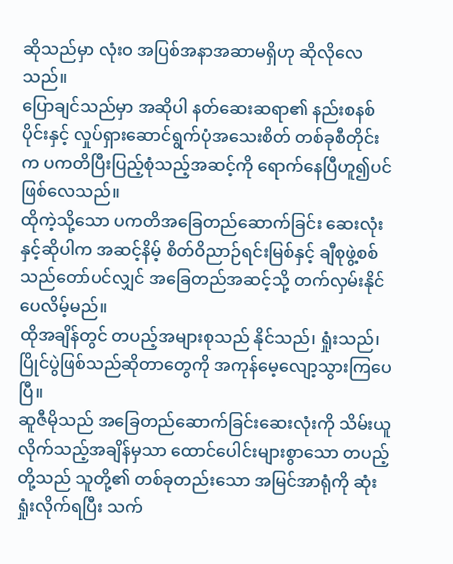ဆိုသည်မှာ လုံးဝ အပြစ်အနာအဆာမရှိဟု ဆိုလိုလေသည်။
ပြောချင်သည်မှာ အဆိုပါ နတ်ဆေးဆရာ၏ နည်းစနစ်ပိုင်းနှင့် လှုပ်ရှားဆောင်ရွက်ပုံအသေးစိတ် တစ်ခုစီတိုင်းက ပကတိပြီးပြည့်စုံသည့်အဆင့်ကို ရောက်နေပြီဟူ၍ပင် ဖြစ်လေသည်။
ထိုကဲ့သို့သော ပကတိအခြေတည်ဆောက်ခြင်း ဆေးလုံးနှင့်ဆိုပါက အဆင့်နိမ့် စိတ်ဝိညာဉ်ရင်းမြစ်နှင့် ချီစုဖွဲ့စစ်သည်တော်ပင်လျှင် အခြေတည်အဆင့်သို့ တက်လှမ်းနိုင်ပေလိမ့်မည်။
ထိုအချိန်တွင် တပည့်အများစုသည် နိုင်သည်၊ ရှုံးသည်၊ ပြိုင်ပွဲဖြစ်သည်ဆိုတာတွေကို အကုန်မေ့လျော့သွားကြပေပြီ။
ဆူဇီမိုသည် အခြေတည်ဆောက်ခြင်းဆေးလုံးကို သိမ်းယူလိုက်သည့်အချိန်မှသာ ထောင်ပေါင်းများစွာသော တပည့်တို့သည် သူတို့၏ တစ်ခုတည်းသော အမြင်အာရုံကို ဆုံးရှုံးလိုက်ရပြီး သက်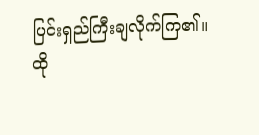ပြင်းရှည်ကြီးချလိုက်ကြ၏။
ထို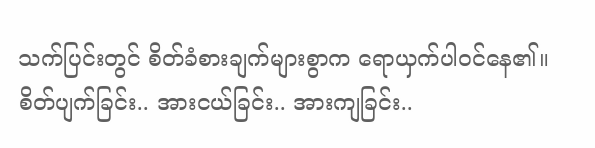သက်ပြင်းတွင် စိတ်ခံစားချက်များစွာက ရောယှက်ပါဝင်နေ၏။
စိတ်ပျက်ခြင်း.. အားငယ်ခြင်း.. အားကျခြင်း..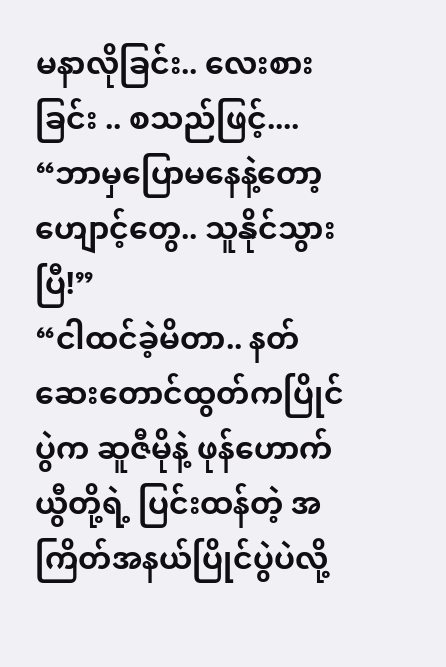မနာလိုခြင်း.. လေးစားခြင်း .. စသည်ဖြင့်....
“ဘာမှပြောမနေနဲ့တော့ ဟျောင့်တွေ.. သူနိုင်သွားပြီ!”
“ငါထင်ခဲ့မိတာ.. နတ်ဆေးတောင်ထွတ်ကပြိုင်ပွဲက ဆူဇီမိုနဲ့ ဖုန်ဟောက်ယွီတို့ရဲ့ ပြင်းထန်တဲ့ အကြိတ်အနယ်ပြိုင်ပွဲပဲလို့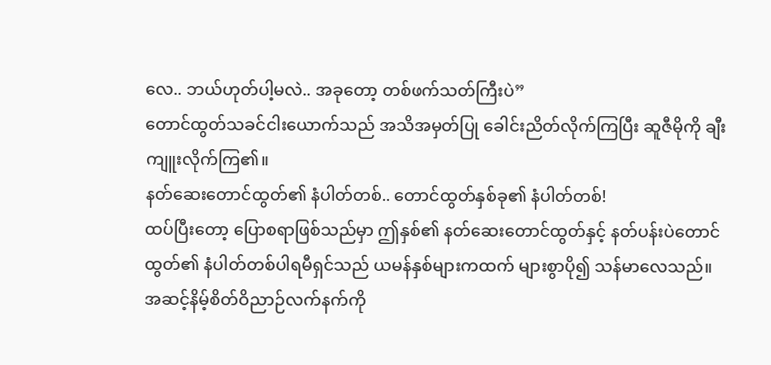လေ.. ဘယ်ဟုတ်ပါ့မလဲ.. အခုတော့ တစ်ဖက်သတ်ကြီးပဲ”
တောင်ထွတ်သခင်ငါးယောက်သည် အသိအမှတ်ပြု ခေါင်းညိတ်လိုက်ကြပြီး ဆူဇီမိုကို ချီးကျူးလိုက်ကြ၏။
နတ်ဆေးတောင်ထွတ်၏ နံပါတ်တစ်.. တောင်ထွတ်နှစ်ခု၏ နံပါတ်တစ်!
ထပ်ပြီးတော့ ပြောစရာဖြစ်သည်မှာ ဤနှစ်၏ နတ်ဆေးတောင်ထွတ်နှင့် နတ်ပန်းပဲတောင်ထွတ်၏ နံပါတ်တစ်ပါရမီရှင်သည် ယမန်နှစ်များကထက် များစွာပို၍ သန်မာလေသည်။
အဆင့်နိမ့်စိတ်ဝိညာဉ်လက်နက်ကို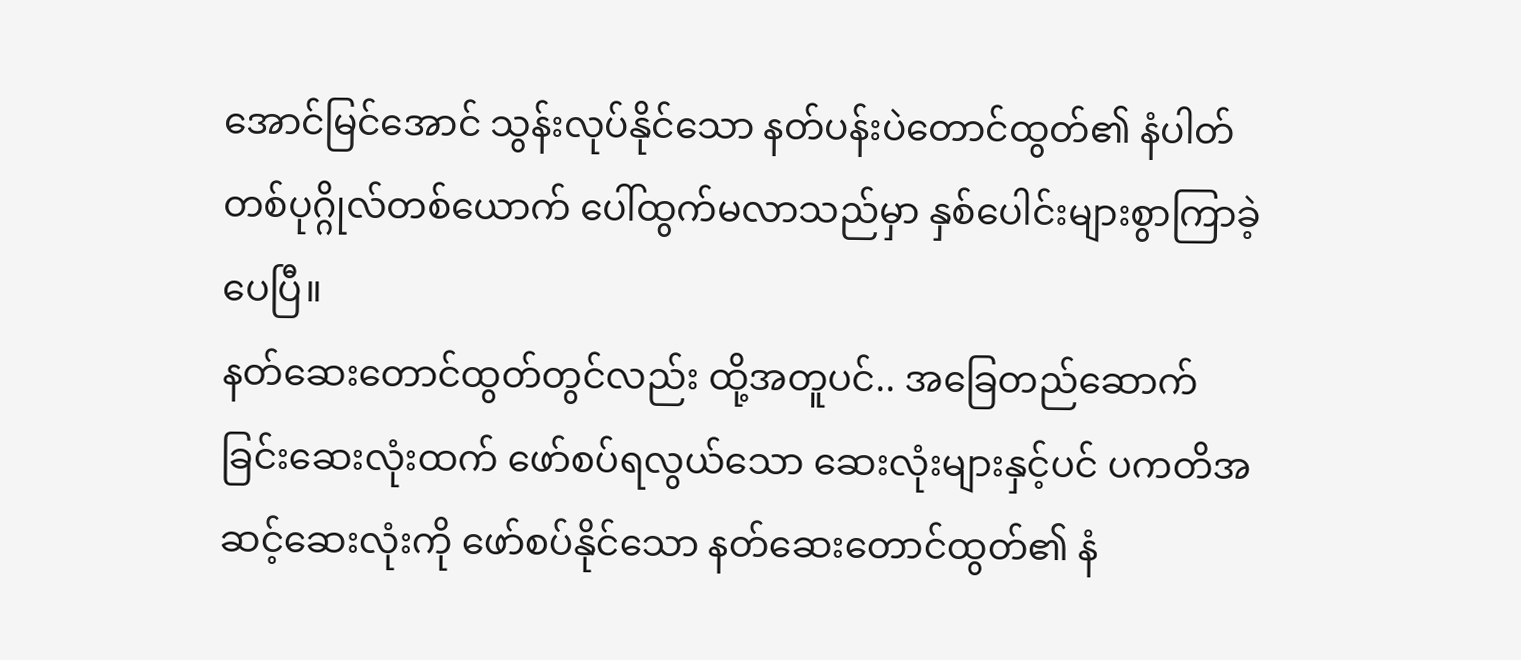အောင်မြင်အောင် သွန်းလုပ်နိုင်သော နတ်ပန်းပဲတောင်ထွတ်၏ နံပါတ်တစ်ပုဂ္ဂိုလ်တစ်ယောက် ပေါ်ထွက်မလာသည်မှာ နှစ်ပေါင်းများစွာကြာခဲ့ပေပြီ။
နတ်ဆေးတောင်ထွတ်တွင်လည်း ထို့အတူပင်.. အခြေတည်ဆောက်ခြင်းဆေးလုံးထက် ဖော်စပ်ရလွယ်သော ဆေးလုံးများနှင့်ပင် ပကတိအဆင့်ဆေးလုံးကို ဖော်စပ်နိုင်သော နတ်ဆေးတောင်ထွတ်၏ နံ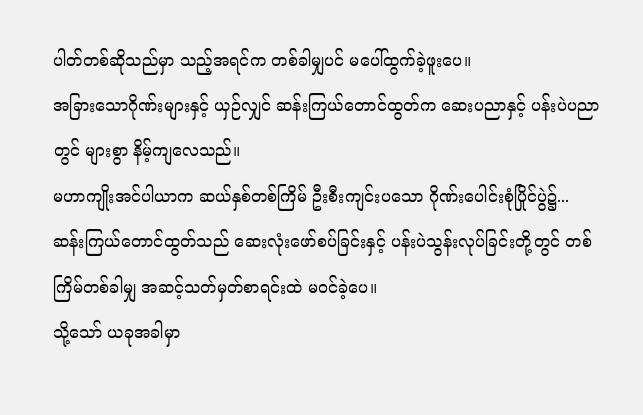ပါတ်တစ်ဆိုသည်မှာ သည့်အရင်က တစ်ခါမျှပင် မပေါ်ထွက်ခဲ့ဖူးပေ။
အခြားသောဂိုဏ်းများနှင့် ယှဉ်လျှင် ဆန်းကြယ်တောင်ထွတ်က ဆေးပညာနှင့် ပန်းပဲပညာတွင် များစွာ နိမ့်ကျလေသည်။
မဟာကျိုးအင်ပါယာက ဆယ်နှစ်တစ်ကြိမ် ဦးစီးကျင်းပသော ဂိုဏ်းပေါင်းစုံပြိုင်ပွဲ၌... ဆန်းကြယ်တောင်ထွတ်သည် ဆေးလုံးဖော်စပ်ခြင်းနှင့် ပန်းပဲသွန်းလုပ်ခြင်းတို့တွင် တစ်ကြိမ်တစ်ခါမျှ အဆင့်သတ်မှတ်စာရင်းထဲ မဝင်ခဲ့ပေ။
သို့သော် ယခုအခါမှာ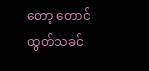တော့ တောင်ထွတ်သခင်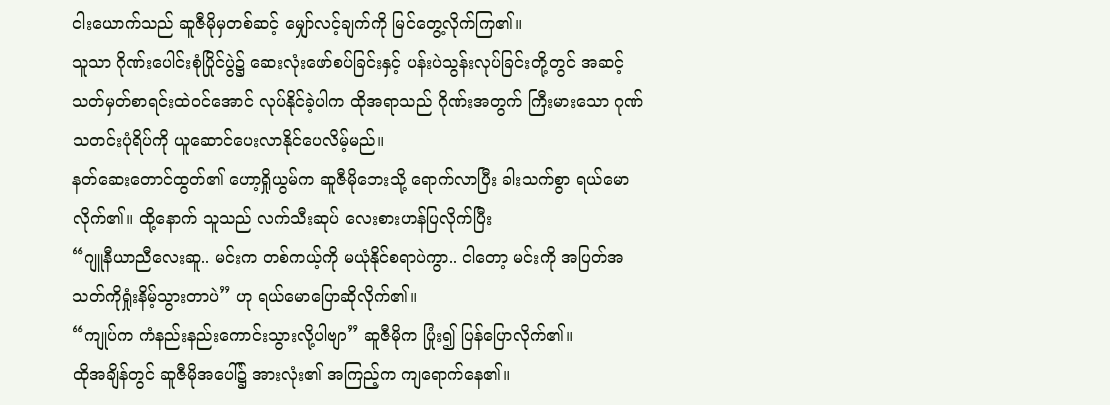ငါးယောက်သည် ဆူဇီမိုမှတစ်ဆင့် မျှော်လင့်ချက်ကို မြင်တွေ့လိုက်ကြ၏။
သူသာ ဂိုဏ်းပေါင်းစုံပြိုင်ပွဲ၌ ဆေးလုံးဖော်စပ်ခြင်းနှင့် ပန်းပဲသွန်းလုပ်ခြင်းတို့တွင် အဆင့်သတ်မှတ်စာရင်းထဲဝင်အောင် လုပ်နိုင်ခဲ့ပါက ထိုအရာသည် ဂိုဏ်းအတွက် ကြီးမားသော ဂုဏ်သတင်းပုံရိပ်ကို ယူဆောင်ပေးလာနိုင်ပေလိမ့်မည်။
နတ်ဆေးတောင်ထွတ်၏ ဟော့ရှိုယွမ်က ဆူဇီမိုဘေးသို့ ရောက်လာပြီး ခါးသက်စွာ ရယ်မောလိုက်၏။ ထို့နောက် သူသည် လက်သီးဆုပ် လေးစားဟန်ပြလိုက်ပြီး
“ဂျူနီယာညီလေးဆူ.. မင်းက တစ်ကယ့်ကို မယုံနိုင်စရာပဲကွာ.. ငါတော့ မင်းကို အပြတ်အသတ်ကိုရှုံးနိမ့်သွားတာပဲ” ဟု ရယ်မောပြောဆိုလိုက်၏။
“ကျုပ်က ကံနည်းနည်းကောင်းသွားလို့ပါဗျာ” ဆူဇီမိုက ပြုံး၍ ပြန်ပြောလိုက်၏။
ထိုအချိန်တွင် ဆူဇီမိုအပေါ်၌ အားလုံး၏ အကြည့်က ကျရောက်နေ၏။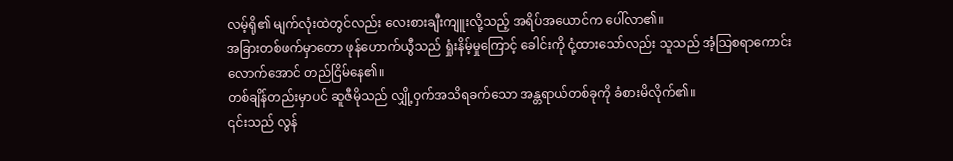လမ့်ရို၏ မျက်လုံးထဲတွင်လည်း လေးစားချီးကျူးလို့သည့် အရိပ်အယောင်က ပေါ်လာ၏။
အခြားတစ်ဖက်မှာတော ဖုန်ဟောက်ယွီသည် ရှုံးနိမ့်မှုကြောင့် ခေါင်းကို ငုံ့ထားသော်လည်း သူသည် အံ့သြစရာကောင်းလောက်အောင် တည်ငြိမ်နေ၏။
တစ်ချိန်တည်းမှာပင် ဆူဇီမိုသည် လျှို့ဝှက်အသိရခက်သော အန္တရာယ်တစ်ခုကို ခံစားမိလိုက်၏။
၎င်းသည် လွန်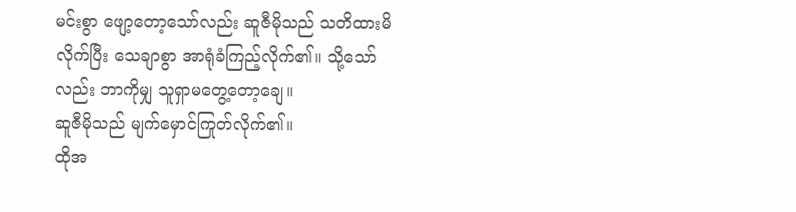မင်းစွာ ဖျော့တော့သော်လည်း ဆူဇီမိုသည် သတိထားမိလိုက်ပြီး သေချာစွာ အာရုံခံကြည့်လိုက်၏။ သို့သော်လည်း ဘာကိုမျှ သူရှာမတွေ့တော့ချေ။
ဆူဇီမိုသည် မျက်မှောင်ကြုတ်လိုက်၏။
ထိုအ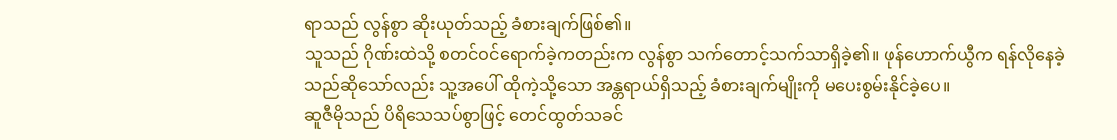ရာသည် လွန်စွာ ဆိုးယုတ်သည့် ခံစားချက်ဖြစ်၏။
သူသည် ဂိုဏ်းထဲသို့ စတင်ဝင်ရောက်ခဲ့ကတည်းက လွန်စွာ သက်တောင့်သက်သာရှိခဲ့၏။ ဖုန်ဟောက်ယွီက ရန်လိုနေခဲ့သည်ဆိုသော်လည်း သူ့အပေါ် ထိုကဲ့သို့သော အန္တရာယ်ရှိသည့် ခံစားချက်မျိုးကို မပေးစွမ်းနိုင်ခဲ့ပေ။
ဆူဇီမိုသည် ပိရိသေသပ်စွာဖြင့် တေင်ထွတ်သခင်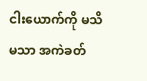ငါးယောက်ကို မသိမသာ အကဲခတ်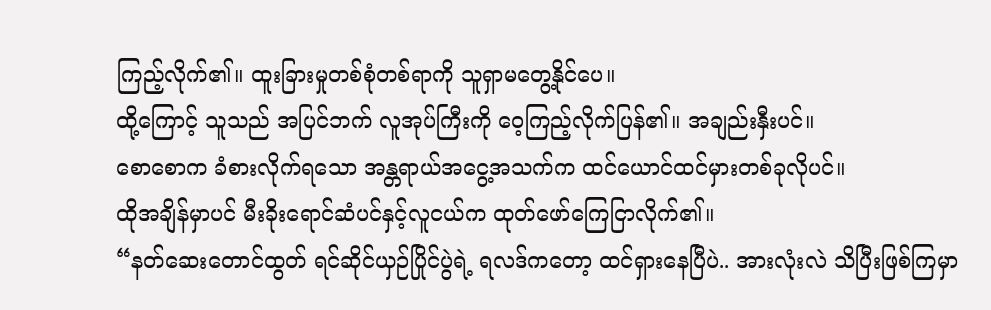ကြည့်လိုက်၏။ ထူးခြားမှုတစ်စုံတစ်ရာကို သူရှာမတွေ့နိုင်ပေ။
ထို့ကြောင့် သူသည် အပြင်ဘက် လူအုပ်ကြီးကို ဝေ့ကြည့်လိုက်ပြန်၏။ အချည်းနှီးပင်။
စောစောက ခံစားလိုက်ရသော အန္တရာယ်အငွေ့အသက်က ထင်ယောင်ထင်မှားတစ်ခုလိုပင်။
ထိုအချိန်မှာပင် မီးခိုးရောင်ဆံပင်နှင့်လူငယ်က ထုတ်ဖော်ကြေငြာလိုက်၏။
“နတ်ဆေးတောင်ထွတ် ရင်ဆိုင်ယှဉ်ပြိုင်ပွဲရဲ့ ရလဒ်ကတော့ ထင်ရှားနေပြီပဲ.. အားလုံးလဲ သိပြီးဖြစ်ကြမှာ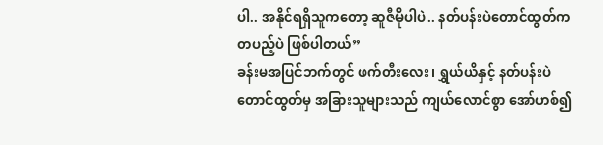ပါ.. အနိုင်ရရှိသူကတော့ ဆူဇီမိုပါပဲ.. နတ်ပန်းပဲတောင်ထွတ်က တပည့်ပဲ ဖြစ်ပါတယ်”
ခန်းမအပြင်ဘက်တွင် ဖက်တီးလေး၊ ရွှယ်ယိနှင့် နတ်ပန်းပဲတောင်ထွတ်မှ အခြားသူများသည် ကျယ်လောင်စွာ အော်ဟစ်၍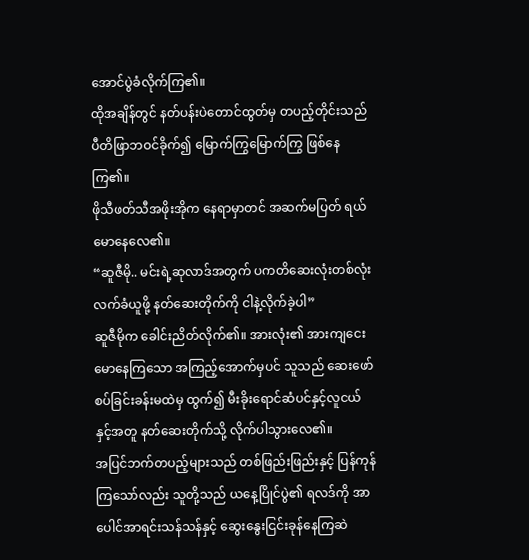အောင်ပွဲခံလိုက်ကြ၏။
ထိုအချိန်တွင် နတ်ပန်းပဲတောင်ထွတ်မှ တပည့်တိုင်းသည် ပီတိဖြာဘဝင်ခိုက်၍ မြောက်ကြွမြောက်ကြွ ဖြစ်နေကြ၏။
ဖိုသီဖတ်သီအဖိုးအိုက နေရာမှာတင် အဆက်မပြတ် ရယ်မောနေလေ၏။
“ဆူဇီမို.. မင်းရဲ့ဆုလာဒ်အတွက် ပကတိဆေးလုံးတစ်လုံး လက်ခံယူဖို့ နတ်ဆေးတိုက်ကို ငါနဲ့လိုက်ခဲ့ပါ”
ဆူဇီမိုက ခေါင်းညိတ်လိုက်၏။ အားလုံး၏ အားကျငေးမောနေကြသော အကြည့်အောက်မှပင် သူသည် ဆေးဖော်စပ်ခြင်းခန်းမထဲမှ ထွက်၍ မီးခိုးရောင်ဆံပင်နှင့်လူငယ်နှင့်အတူ နတ်ဆေးတိုက်သို့ လိုက်ပါသွားလေ၏။
အပြင်ဘက်တပည့်များသည် တစ်ဖြည်းဖြည်းနှင့် ပြန်ကုန်ကြသော်လည်း သူတို့သည် ယနေ့ပြိုင်ပွဲ၏ ရလဒ်ကို အာပေါင်အာရင်းသန်သန်နှင့် ဆွေးနွေးငြင်းခုန်နေကြဆဲ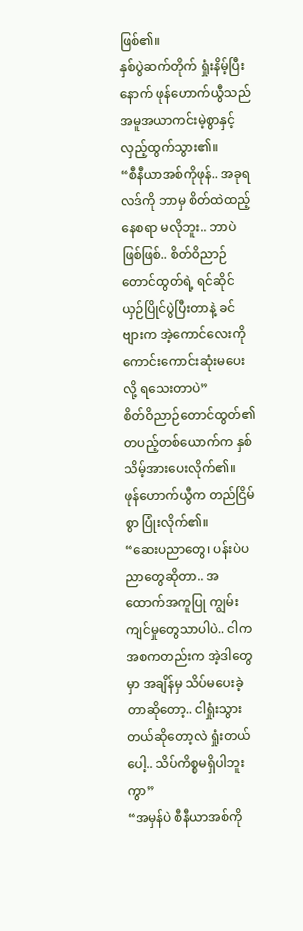ဖြစ်၏။
နှစ်ပွဲဆက်တိုက် ရှုံးနိမ့်ပြီးနောက် ဖုန်ဟောက်ယွီသည် အမူအယာကင်းမဲ့စွာနှင့် လှည့်ထွက်သွား၏။
“စီနီယာအစ်ကိုဖုန်.. အခုရလဒ်ကို ဘာမှ စိတ်ထဲထည့်နေစရာ မလိုဘူး.. ဘာပဲဖြစ်ဖြစ်.. စိတ်ဝိညာဉ်တောင်ထွတ်ရဲ့ ရင်ဆိုင်ယှဉ်ပြိုင်ပွဲပြီးတာနဲ့ ခင်ဗျားက အဲ့ကောင်လေးကို ကောင်းကောင်းဆုံးမပေးလို့ ရသေးတာပဲ”
စိတ်ဝိညာဉ်တောင်ထွတ်၏ တပည့်တစ်ယောက်က နှစ်သိမ့်အားပေးလိုက်၏။
ဖုန်ဟောက်ယွီက တည်ငြိမ်စွာ ပြုံးလိုက်၏။
“ဆေးပညာတွေ၊ ပန်းပဲပညာတွေဆိုတာ.. အထောက်အကူပြု ကျွမ်းကျင်မှုတွေသာပါပဲ.. ငါက အစကတည်းက အဲ့ဒါတွေမှာ အချိန်မှ သိပ်မပေးခဲ့တာဆိုတော့.. ငါရှုံးသွားတယ်ဆိုတော့လဲ ရှုံးတယ်ပေါ့.. သိပ်ကိစ္စမရှိပါဘူးကွာ”
“အမှန်ပဲ စီနီယာအစ်ကို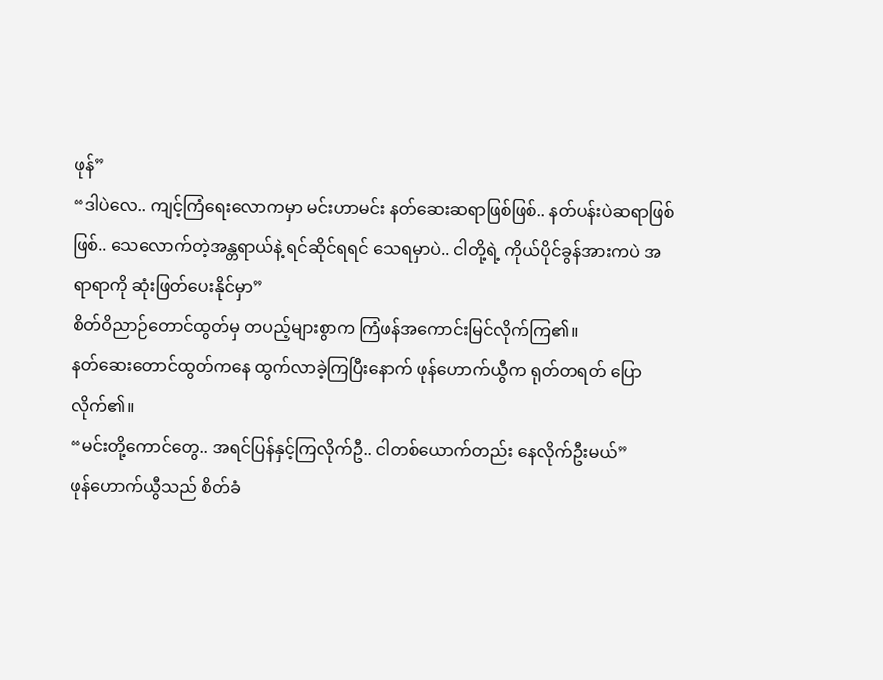ဖုန်”
“ဒါပဲလေ.. ကျင့်ကြံရေးလောကမှာ မင်းဟာမင်း နတ်ဆေးဆရာဖြစ်ဖြစ်.. နတ်ပန်းပဲဆရာဖြစ်ဖြစ်.. သေလောက်တဲ့အန္တရာယ်နဲ့ ရင်ဆိုင်ရရင် သေရမှာပဲ.. ငါတို့ရဲ့ ကိုယ်ပိုင်ခွန်အားကပဲ အရာရာကို ဆုံးဖြတ်ပေးနိုင်မှာ”
စိတ်ဝိညာဉ်တောင်ထွတ်မှ တပည့်များစွာက ကြံဖန်အကောင်းမြင်လိုက်ကြ၏။
နတ်ဆေးတောင်ထွတ်ကနေ ထွက်လာခဲ့ကြပြီးနောက် ဖုန်ဟောက်ယွီက ရုတ်တရတ် ပြောလိုက်၏။
“မင်းတို့ကောင်တွေ.. အရင်ပြန်နှင့်ကြလိုက်ဦ.. ငါတစ်ယောက်တည်း နေလိုက်ဦးမယ်”
ဖုန်ဟောက်ယွီသည် စိတ်ခံ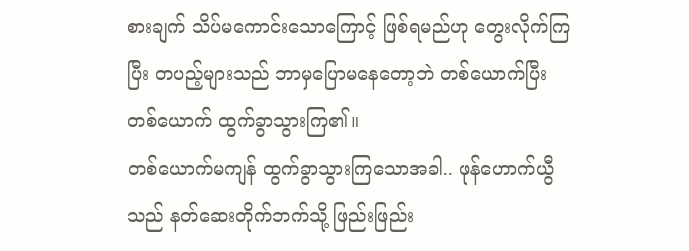စားချက် သိပ်မကောင်းသောကြောင့် ဖြစ်ရမည်ဟု တွေးလိုက်ကြပြီး တပည့်များသည် ဘာမှပြောမနေတော့ဘဲ တစ်ယောက်ပြီးတစ်ယောက် ထွက်ခွာသွားကြ၏။
တစ်ယောက်မကျန် ထွက်ခွာသွားကြသောအခါ.. ဖုန်ဟောက်ယွီသည် နတ်ဆေးတိုက်ဘက်သို့ ဖြည်းဖြည်း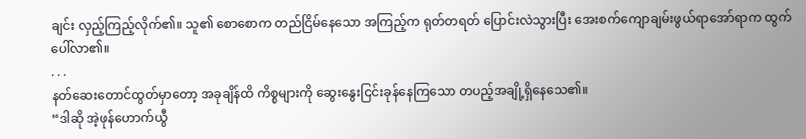ချင်း လှည့်ကြည့်လိုက်၏။ သူ၏ စောစောက တည်ငြိမ်နေသော အကြည့်က ရုတ်တရတ် ပြောင်းလဲသွားပြီး အေးစက်ကျောချမ်းဖွယ်ရာအော်ရာက ထွက်ပေါ်လာ၏။
. . .
နတ်ဆေးတောင်ထွတ်မှာတော့ အခုချိန်ထိ ကိစ္စများကို ဆွေးနွေးငြင်းခုန်နေကြသော တပည့်အချို့ရှိနေသေ၏။
“ဒါဆို အဲ့ဖုန်ဟောက်ယွီ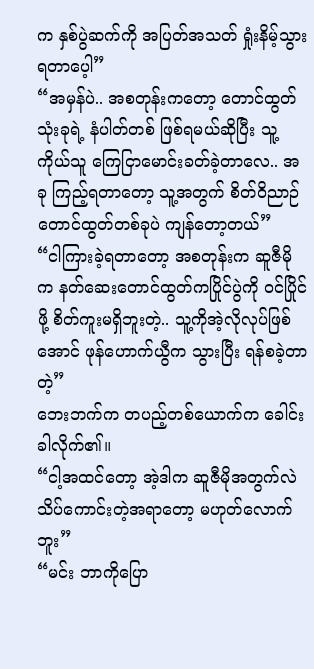က နှစ်ပွဲဆက်ကို အပြတ်အသတ် ရှုံးနိမ့်သွားရတာပေ့ါ”
“အမှန်ပဲ.. အစတုန်းကတော့ တောင်ထွတ်သုံးခုရဲ့ နံပါတ်တစ် ဖြစ်ရမယ်ဆိုပြီး သူ့ကိုယ်သူ ကြေငြာမောင်းခတ်ခဲ့တာလေ.. အခု ကြည့်ရတာတော့ သူ့အတွက် စိတ်ဝိညာဉ်တောင်ထွတ်တစ်ခုပဲ ကျန်တော့တယ်”
“ငါကြားခဲ့ရတာတော့ အစတုန်းက ဆူဇီမိုက နတ်ဆေးတောင်ထွတ်ကပြိုင်ပွဲကို ဝင်ပြိုင်ဖို့ စိတ်ကူးမရှိဘူးတဲ့.. သူ့ကိုအဲ့လိုလုပ်ဖြစ်အောင် ဖုန်ဟောက်ယွီက သွားပြီး ရန်စခဲ့တာတဲ့”
ဘေးဘက်က တပည့်တစ်ယောက်က ခေါင်းခါလိုက်၏။
“ငါ့အထင်တော့ အဲ့ဒါက ဆူဇီမိုအတွက်လဲ သိပ်ကောင်းတဲ့အရာတော့ မဟုတ်လောက်ဘူး”
“မင်း ဘာကိုပြော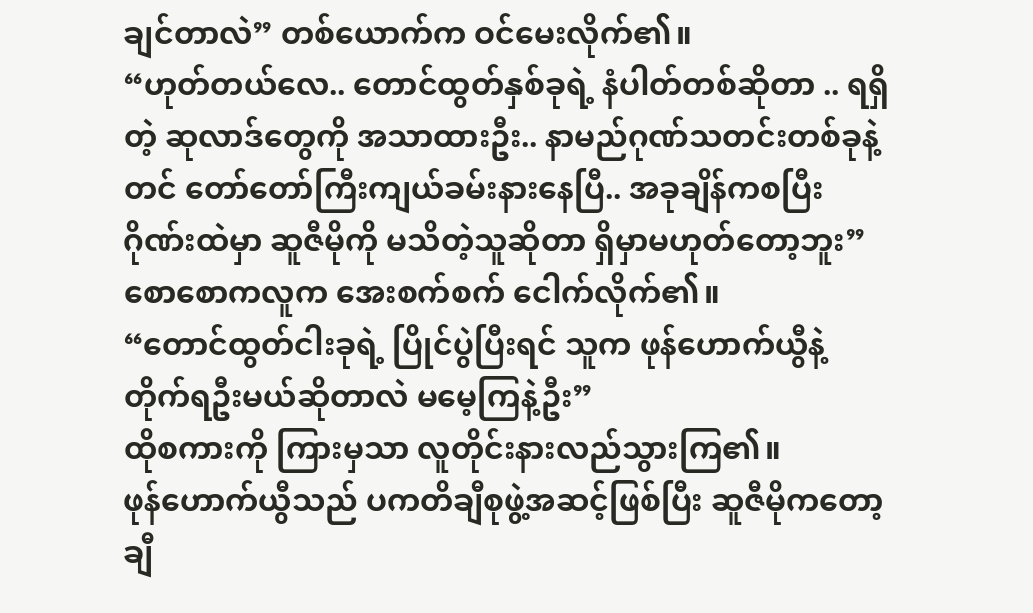ချင်တာလဲ” တစ်ယောက်က ဝင်မေးလိုက်၏။
“ဟုတ်တယ်လေ.. တောင်ထွတ်နှစ်ခုရဲ့ နံပါတ်တစ်ဆိုတာ .. ရရှိတဲ့ ဆုလာဒ်တွေကို အသာထားဦး.. နာမည်ဂုဏ်သတင်းတစ်ခုနဲ့တင် တော်တော်ကြီးကျယ်ခမ်းနားနေပြီ.. အခုချိန်ကစပြီး ဂိုဏ်းထဲမှာ ဆူဇီမိုကို မသိတဲ့သူဆိုတာ ရှိမှာမဟုတ်တော့ဘူး”
စောစောကလူက အေးစက်စက် ငေါက်လိုက်၏။
“တောင်ထွတ်ငါးခုရဲ့ ပြိုင်ပွဲပြီးရင် သူက ဖုန်ဟောက်ယွီနဲ့ တိုက်ရဦးမယ်ဆိုတာလဲ မမေ့ကြနဲ့ဦး”
ထိုစကားကို ကြားမှသာ လူတိုင်းနားလည်သွားကြ၏။
ဖုန်ဟောက်ယွီသည် ပကတိချီစုဖွဲ့အဆင့်ဖြစ်ပြီး ဆူဇီမိုကတော့ ချီ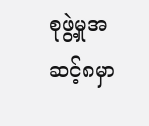စုဖွဲ့မှုအဆင့်၈မှာ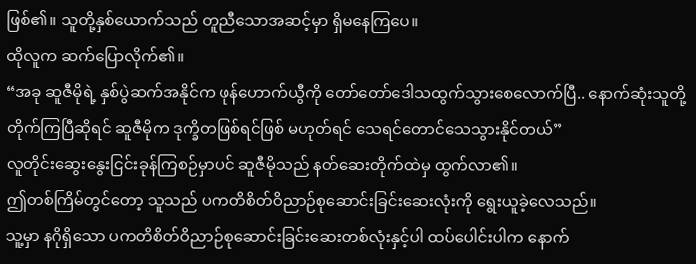ဖြစ်၏။ သူတို့နှစ်ယောက်သည် တူညီသောအဆင့်မှာ ရှိမနေကြပေ။
ထိုလူက ဆက်ပြောလိုက်၏။
“အခု ဆူဇီမိုရဲ့ နှစ်ပွဲဆက်အနိုင်က ဖုန်ဟောက်ယွီကို တော်တော်ဒေါသထွက်သွားစေလောက်ပြီ.. နောက်ဆုံးသူတို့တိုက်ကြပြီဆိုရင် ဆူဇီမိုက ဒုက္ခိတဖြစ်ရင်ဖြစ် မဟုတ်ရင် သေရင်တောင်သေသွားနိုင်တယ်”
လူတိုင်းဆွေးနွေးငြင်းခုန်ကြစဉ်မှာပင် ဆူဇီမိုသည် နတ်ဆေးတိုက်ထဲမှ ထွက်လာ၏။
ဤတစ်ကြိမ်တွင်တော့ သူသည် ပကတိစိတ်ဝိညာဉ်စုဆောင်းခြင်းဆေးလုံးကို ရွေးယူခဲ့လေသည်။
သူ့မှာ နဂိုရှိသော ပကတိစိတ်ဝိညာဉ်စုဆောင်းခြင်းဆေးတစ်လုံးနှင့်ပါ ထပ်ပေါင်းပါက နောက်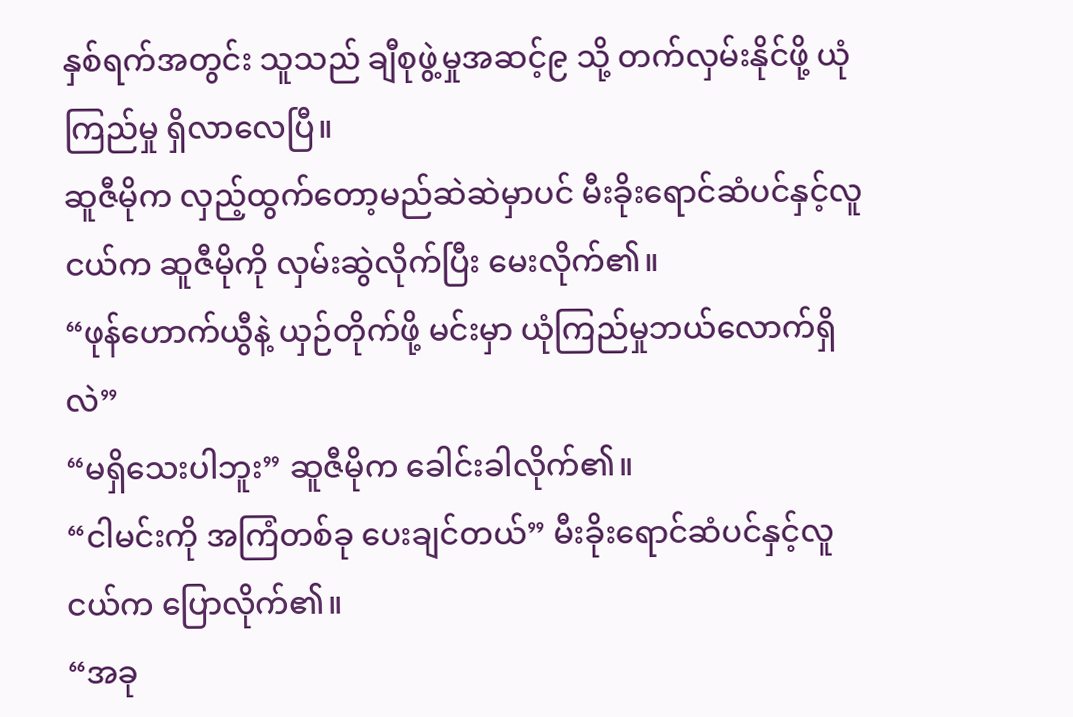နှစ်ရက်အတွင်း သူသည် ချီစုဖွဲ့မှုအဆင့်၉ သို့ တက်လှမ်းနိုင်ဖို့ ယုံကြည်မှု ရှိလာလေပြီ။
ဆူဇီမိုက လှည့်ထွက်တော့မည်ဆဲဆဲမှာပင် မီးခိုးရောင်ဆံပင်နှင့်လူငယ်က ဆူဇီမိုကို လှမ်းဆွဲလိုက်ပြီး မေးလိုက်၏။
“ဖုန်ဟောက်ယွီနဲ့ ယှဉ်တိုက်ဖို့ မင်းမှာ ယုံကြည်မှုဘယ်လောက်ရှိလဲ”
“မရှိသေးပါဘူး” ဆူဇီမိုက ခေါင်းခါလိုက်၏။
“ငါမင်းကို အကြံတစ်ခု ပေးချင်တယ်” မီးခိုးရောင်ဆံပင်နှင့်လူငယ်က ပြောလိုက်၏။
“အခု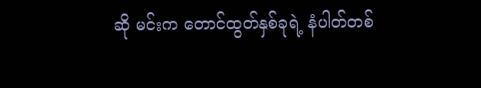ဆို မင်းက တောင်ထွတ်နှစ်ခုရဲ့ နံပါတ်တစ်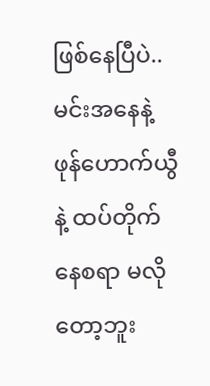ဖြစ်နေပြီပဲ.. မင်းအနေနဲ့ ဖုန်ဟောက်ယွီနဲ့ ထပ်တိုက်နေစရာ မလိုတော့ဘူး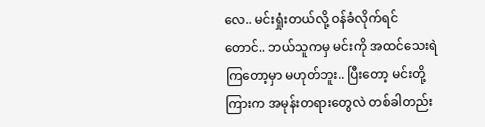လေ.. မင်းရှုံးတယ်လို့ ဝန်ခံလိုက်ရင်တောင်.. ဘယ်သူကမှ မင်းကို အထင်သေးရဲကြတော့မှာ မဟုတ်ဘူး.. ပြီးတော့ မင်းတို့ကြားက အမုန်းတရားတွေလဲ တစ်ခါတည်း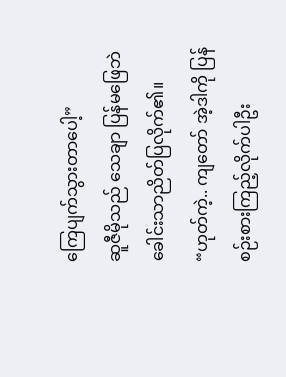ကြေပျက်သွားတာပေါ့”
ဆူဇီမိုသည် သေချာ ပြန်မဖြေဘဲ ခေါင်းသာညိတ်ပြလိုက်၏။
“ဟုတ်ကဲ့.. ကျတော် အဲ့ဒါကို ပြန်စဉ်းစားကြည့်လိုက်ပါဦး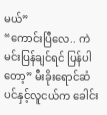မယ်”
“ကောင်းပြီလေ.. ကဲ မင်းပြန်ချင်ရင် ပြန်ပါတော့” မီးခိုးရောင်ဆံပင်နှင့်လူငယ်က ခေါင်း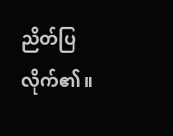ညိတ်ပြလိုက်၏။